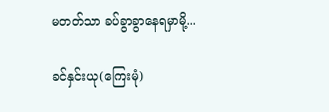မတတ်သာ ခပ်ခွာခွာနေရမှာမို့...

ခင်နှင်းယု(ကြေးမုံ)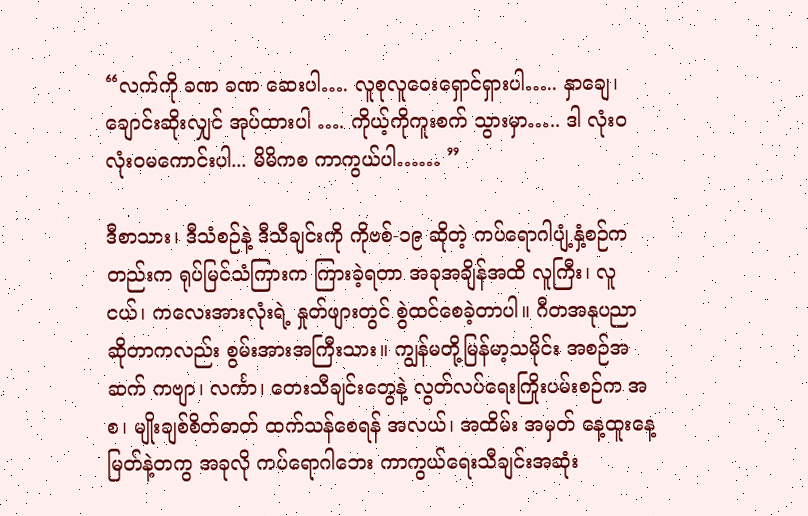“လက်ကို ခဏ ခဏ ဆေးပါ…. လူစုလူဝေးရှောင်ရှားပါ….. နှာချေ၊ ချောင်းဆိုးလျှင် အုပ်ထားပါ …. ကိုယ့်ကိုကူးစက် သွားမှာ….. ဒါ လုံးဝ လုံးဝမကောင်းပါ... မိမိကစ ကာကွယ်ပါ…… ”

ဒီစာသား၊ ဒီသံစဉ်နဲ့ ဒီသီချင်းကို ကိုဗစ်-၁၉ ဆိုတဲ့ ကပ်ရောဂါပျံ့နှံ့စဉ်ကတည်းက ရုပ်မြင်သံကြားက ကြားခဲ့ရတာ အခုအချိန်အထိ လူကြီး၊ လူငယ်၊ ကလေးအားလုံးရဲ့ နှုတ်ဖျားတွင် စွဲထင်စေခဲ့တာပါ။ ဂီတအနုပညာဆိုတာကလည်း စွမ်းအားအကြီးသား။ ကျွန်မတို့မြန်မာ့သမိုင်း အစဉ်အဆက် ကဗျာ၊ လင်္ကာ၊ တေးသီချင်းတွေနဲ့ လွတ်လပ်ရေးကြိုးပမ်းစဉ်က အစ၊ မျိုးချစ်စိတ်ဓာတ် ထက်သန်စေရန် အလယ်၊ အထိမ်း အမှတ် နေ့ထူးနေ့မြတ်နဲ့တကွ အခုလို ကပ်ရောဂါဘေး ကာကွယ်ရေးသီချင်းအဆုံး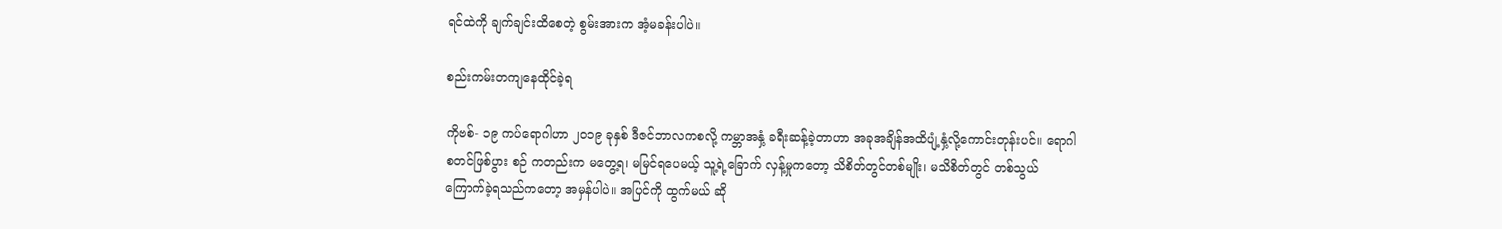ရင်ထဲကို ချက်ချင်းထိစေတဲ့ စွမ်းအားက အံ့မခန်းပါပဲ။

စည်းကမ်းတကျနေထိုင်ခဲ့ရ

ကိုဗစ်- ၁၉ ကပ်ရောဂါဟာ ၂၀၁၉ ခုနှစ် ဒီဇင်ဘာလကစလို့ ကမ္ဘာအနှံ့ ခရီးဆန့်ခဲ့တာဟာ အခုအချိန်အထိပျံ့နှံ့လို့ကောင်းတုန်းပင်။ ရောဂါစတင်ဖြစ်ပွား စဉ် ကတည်းက မတွေ့ရ၊ မမြင်ရပေမယ့် သူ့ရဲ့ခြောက် လှန့်မှုကတော့ သိစိတ်တွင်တစ်မျိုး၊ မသိစိတ်တွင် တစ်သွယ် ကြောက်ခဲ့ရသည်ကတော့ အမှန်ပါပဲ။ အပြင်ကို ထွက်မယ် ဆို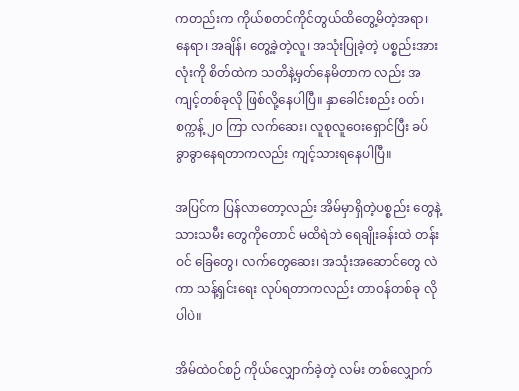ကတည်းက ကိုယ်စတင်ကိုင်တွယ်ထိတွေ့မိတဲ့အရာ၊ နေရာ၊ အချိန်၊ တွေ့ခဲ့တဲ့လူ၊ အသုံးပြုခဲ့တဲ့ ပစ္စည်းအားလုံးကို စိတ်ထဲက သတိနဲ့မှတ်နေမိတာက လည်း အကျင့်တစ်ခုလို ဖြစ်လို့နေပါပြီ။ နှာခေါင်းစည်း ဝတ်၊ စက္ကန့် ၂၀ ကြာ လက်ဆေး၊ လူစုလူဝေးရှောင်ပြီး ခပ်ခွာခွာနေရတာကလည်း ကျင့်သားရနေပါပြီ။

အပြင်က ပြန်လာတော့လည်း အိမ်မှာရှိတဲ့ပစ္စည်း တွေနဲ့ သားသမီး တွေကိုတောင် မထိရဲဘဲ ရေချိုးခန်းထဲ တန်းဝင် ခြေတွေ၊ လက်တွေဆေး၊ အသုံးအဆောင်တွေ လဲကာ သန့်ရှင်းရေး လုပ်ရတာကလည်း တာဝန်တစ်ခု လိုပါပဲ။

အိမ်ထဲဝင်စဉ် ကိုယ်လျှောက်ခဲ့တဲ့ လမ်း တစ်လျှောက်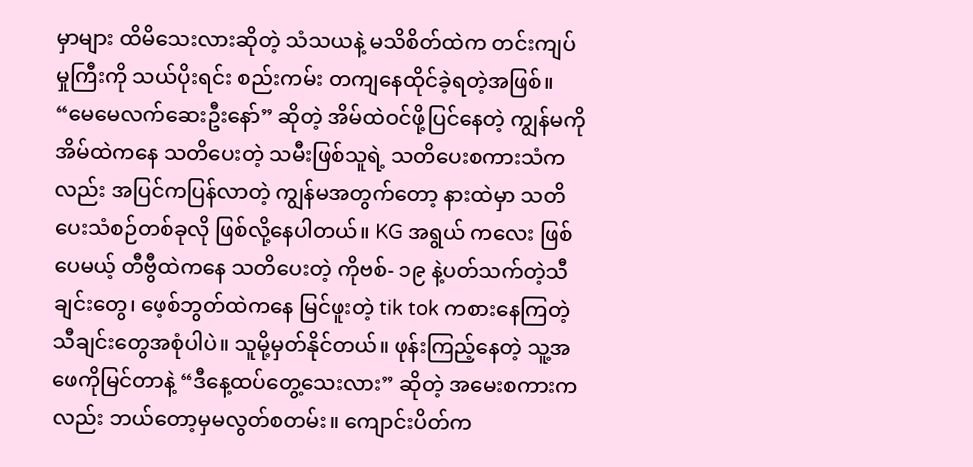မှာများ ထိမိသေးလားဆိုတဲ့ သံသယနဲ့ မသိစိတ်ထဲက တင်းကျပ်မှုကြီးကို သယ်ပိုးရင်း စည်းကမ်း တကျနေထိုင်ခဲ့ရတဲ့အဖြစ်။ “မေမေလက်ဆေးဦးနော်” ဆိုတဲ့ အိမ်ထဲဝင်ဖို့ပြင်နေတဲ့ ကျွန်မကို အိမ်ထဲကနေ သတိပေးတဲ့ သမီးဖြစ်သူရဲ့ သတိပေးစကားသံကလည်း အပြင်ကပြန်လာတဲ့ ကျွန်မအတွက်တော့ နားထဲမှာ သတိပေးသံစဉ်တစ်ခုလို ဖြစ်လို့နေပါတယ်။ KG အရွယ် ကလေး ဖြစ်ပေမယ့် တီဗွီထဲကနေ သတိပေးတဲ့ ကိုဗစ်- ၁၉ နဲ့ပတ်သက်တဲ့သီချင်းတွေ၊ ဖေ့စ်ဘွတ်ထဲကနေ မြင်ဖူးတဲ့ tik tok ကစားနေကြတဲ့ သီချင်းတွေအစုံပါပဲ။ သူမို့မှတ်နိုင်တယ်။ ဖုန်းကြည့်နေတဲ့ သူ့အဖေကိုမြင်တာနဲ့ “ဒီနေ့ထပ်တွေ့သေးလား” ဆိုတဲ့ အမေးစကားကလည်း ဘယ်တော့မှမလွတ်စတမ်း။ ကျောင်းပိတ်က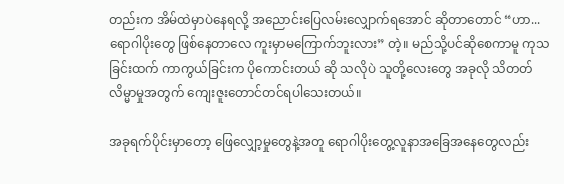တည်းက အိမ်ထဲမှာပဲနေရလို့ အညောင်းပြေလမ်းလျှောက်ရအောင် ဆိုတာတောင် “ဟာ...ရောဂါပိုးတွေ ဖြစ်နေတာလေ ကူးမှာမကြောက်ဘူးလား” တဲ့။ မည်သို့ပင်ဆိုစေကာမူ ကုသခြင်းထက် ကာကွယ်ခြင်းက ပိုကောင်းတယ် ဆို သလိုပဲ သူတို့လေးတွေ အခုလို သိတတ်လိမ္မာမှုအတွက် ကျေးဇူးတောင်တင်ရပါသေးတယ်။

အခုရက်ပိုင်းမှာတော့ ဖြေလျှော့မှုတွေနဲ့အတူ ရောဂါပိုးတွေ့လူနာအခြေအနေတွေလည်း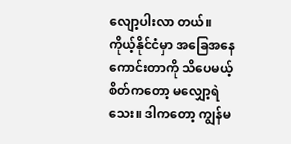လျော့ပါးလာ တယ်။ ကိုယ့်နိုင်ငံမှာ အခြေအနေကောင်းတာကို သိပေမယ့် စိတ်ကတော့ မလျှော့ရဲသေး။ ဒါကတော့ ကျွန်မ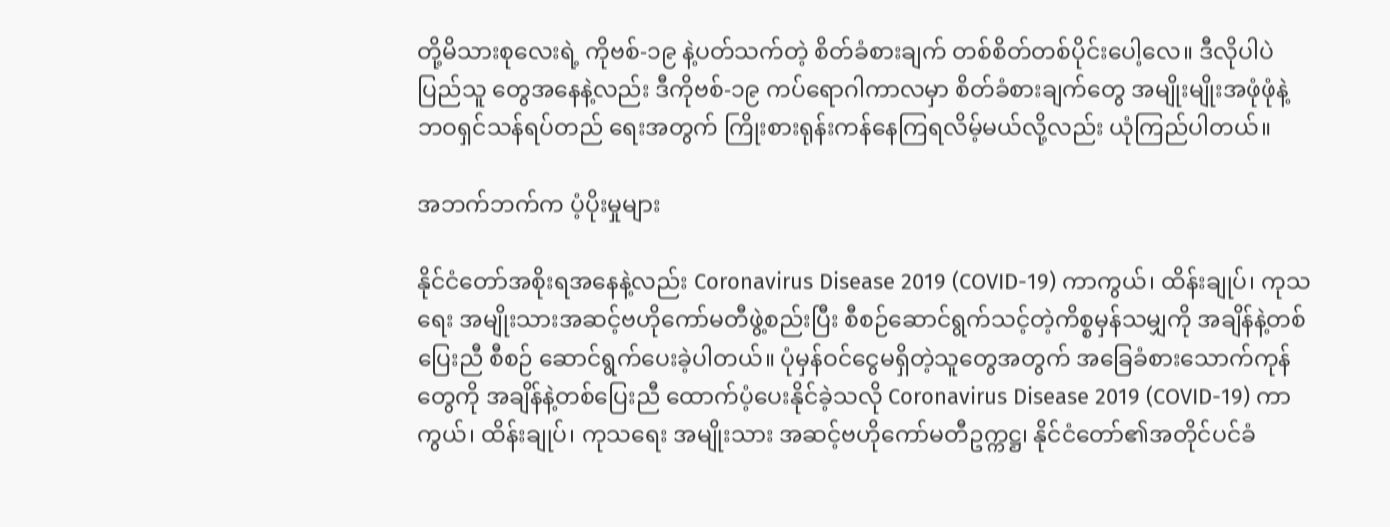တို့မိသားစုလေးရဲ့ ကိုဗစ်-၁၉ နဲ့ပတ်သက်တဲ့ စိတ်ခံစားချက် တစ်စိတ်တစ်ပိုင်းပေါ့လေ။ ဒီလိုပါပဲ ပြည်သူ တွေအနေနဲ့လည်း ဒီကိုဗစ်-၁၉ ကပ်ရောဂါကာလမှာ စိတ်ခံစားချက်တွေ အမျိုးမျိုးအဖုံဖုံနဲ့ ဘဝရှင်သန်ရပ်တည် ရေးအတွက် ကြိုးစားရုန်းကန်နေကြရလိမ့်မယ်လို့လည်း ယုံကြည်ပါတယ်။

အဘက်ဘက်က ပံ့ပိုးမှုများ

နိုင်ငံတော်အစိုးရအနေနဲ့လည်း Coronavirus Disease 2019 (COVID-19) ကာကွယ်၊ ထိန်းချုပ်၊ ကုသရေး အမျိုးသားအဆင့်ဗဟိုကော်မတီဖွဲ့စည်းပြီး စီစဉ်ဆောင်ရွက်သင့်တဲ့ကိစ္စမှန်သမျှကို အချိန်နဲ့တစ်ပြေးညီ စီစဉ် ဆောင်ရွက်ပေးခဲ့ပါတယ်။ ပုံမှန်ဝင်ငွေမရှိတဲ့သူတွေအတွက် အခြေခံစားသောက်ကုန်တွေကို အချိန်နဲ့တစ်ပြေးညီ ထောက်ပံ့ပေးနိုင်ခဲ့သလို Coronavirus Disease 2019 (COVID-19) ကာကွယ်၊ ထိန်းချုပ်၊ ကုသရေး အမျိုးသား အဆင့်ဗဟိုကော်မတီဥက္ကဋ္ဌ၊ နိုင်ငံတော်၏အတိုင်ပင်ခံ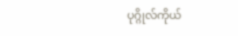ပုဂ္ဂိုလ်ကိုယ်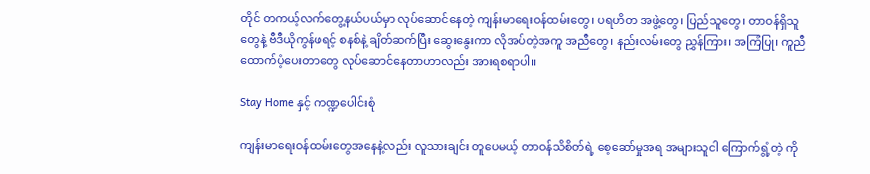တိုင် တကယ့်လက်တွေ့နယ်ပယ်မှာ လုပ်ဆောင်နေတဲ့ ကျန်းမာရေးဝန်ထမ်းတွေ၊ ပရဟိတ အဖွဲ့တွေ၊ ပြည်သူတွေ၊ တာဝန်ရှိသူတွေနဲ့ ဗီဒီယိုကွန်ဖရင့် စနစ်နဲ့ ချိတ်ဆက်ပြီး ဆွေးနွေးကာ လိုအပ်တဲ့အကူ အညီတွေ၊ နည်းလမ်းတွေ ညွှန်ကြား၊ အကြံပြု၊ ကူညီ ထောက်ပံ့ပေးတာတွေ လုပ်ဆောင်နေတာဟာလည်း အားရစရာပါ။

Stay Home နှင့် ကဏ္ဍပေါင်းစုံ

ကျန်းမာရေးဝန်ထမ်းတွေအနေနဲ့လည်း လူသားချင်း တူပေမယ့် တာဝန်သိစိတ်ရဲ့ စေ့ဆော်မှုအရ အများသူငါ ကြောက်ရွံ့တဲ့ ကို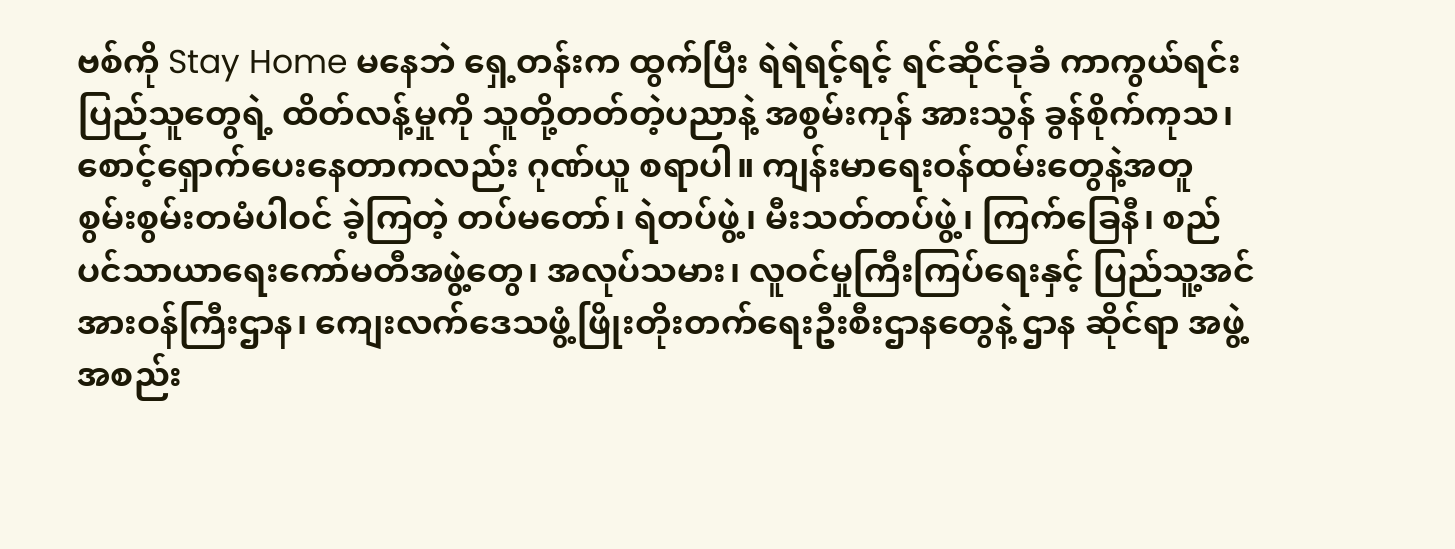ဗစ်ကို Stay Home မနေဘဲ ရှေ့တန်းက ထွက်ပြီး ရဲရဲရင့်ရင့် ရင်ဆိုင်ခုခံ ကာကွယ်ရင်း ပြည်သူတွေရဲ့ ထိတ်လန့်မှုကို သူတို့တတ်တဲ့ပညာနဲ့ အစွမ်းကုန် အားသွန် ခွန်စိုက်ကုသ၊ စောင့်ရှောက်ပေးနေတာကလည်း ဂုဏ်ယူ စရာပါ။ ကျန်းမာရေးဝန်ထမ်းတွေနဲ့အတူ စွမ်းစွမ်းတမံပါဝင် ခဲ့ကြတဲ့ တပ်မတော်၊ ရဲတပ်ဖွဲ့၊ မီးသတ်တပ်ဖွဲ့၊ ကြက်ခြေနီ၊ စည်ပင်သာယာရေးကော်မတီအဖွဲ့တွေ၊ အလုပ်သမား၊ လူဝင်မှုကြီးကြပ်ရေးနှင့် ပြည်သူ့အင်အားဝန်ကြီးဌာန၊ ကျေးလက်ဒေသဖွံ့ဖြိုးတိုးတက်ရေးဦးစီးဌာနတွေနဲ့ ဌာန ဆိုင်ရာ အဖွဲ့အစည်း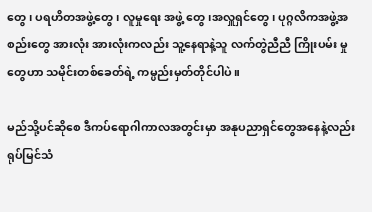တွေ၊ ပရဟိတအဖွဲ့တွေ၊ လူမှုရေး အဖွဲ့ တွေ၊အလှူရှင်တွေ၊ ပုဂ္ဂလိကအဖွဲ့အစည်းတွေ အားလုံး အားလုံးကလည်း သူ့နေရာနဲ့သူ လက်တွဲညီညီ ကြိုးပမ်း မှုတွေဟာ သမိုင်းတစ်ခေတ်ရဲ့ ကမ္ပည်းမှတ်တိုင်ပါပဲ။

မည်သို့ပင်ဆိုစေ ဒီကပ်ရောဂါကာလအတွင်းမှာ အနုပညာရှင်တွေအနေနဲ့လည်း ရုပ်မြင်သံ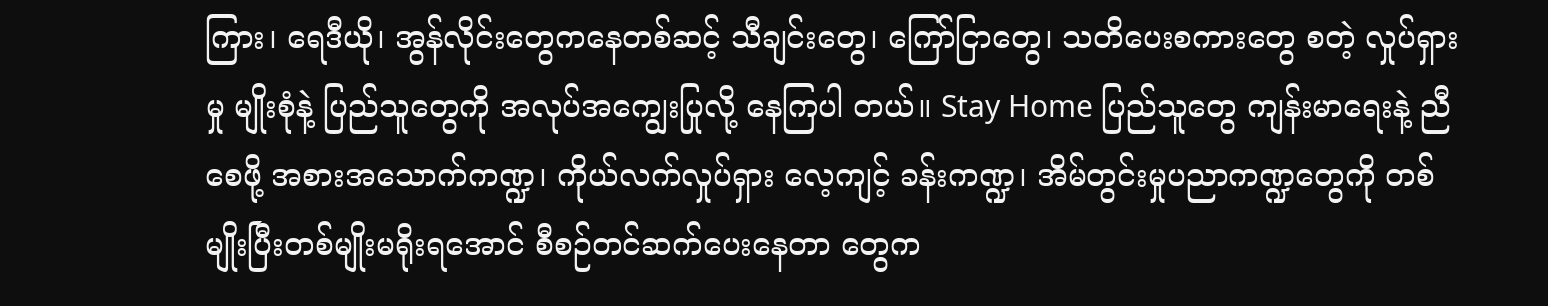ကြား၊ ရေဒီယို၊ အွန်လိုင်းတွေကနေတစ်ဆင့် သီချင်းတွေ၊ ကြော်ငြာတွေ၊ သတိပေးစကားတွေ စတဲ့ လှုပ်ရှားမှု မျိုးစုံနဲ့ ပြည်သူတွေကို အလုပ်အကျွေးပြုလို့ နေကြပါ တယ်။ Stay Home ပြည်သူတွေ ကျန်းမာရေးနဲ့ ညီစေဖို့ အစားအသောက်ကဏ္ဍ၊ ကိုယ်လက်လှုပ်ရှား လေ့ကျင့် ခန်းကဏ္ဍ၊ အိမ်တွင်းမှုပညာကဏ္ဍတွေကို တစ်မျိုးပြီးတစ်မျိုးမရိုးရအောင် စီစဉ်တင်ဆက်ပေးနေတာ တွေက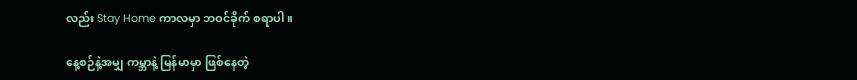လည်း Stay Home ကာလမှာ ဘဝင်ခိုက် စရာပါ။

နေ့စဉ်နဲ့အမျှ ကမ္ဘာနဲ့ မြန်မာမှာ ဖြစ်နေတဲ့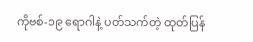ကိုဗစ်-၁၉ ရောဂါနဲ့ ပတ်သက်တဲ့ ထုတ်ပြန်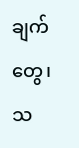ချက်တွေ၊ သ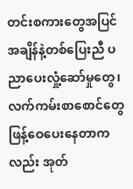တင်းစကားတွေအပြင် အချိန်နဲ့တစ်ပြေးညီ ပညာပေးလှုံ့ဆော်မှုတွေ၊ လက်ကမ်းစာစောင်တွေ ဖြန့်ဝေပေးနေတာကလည်း အုတ်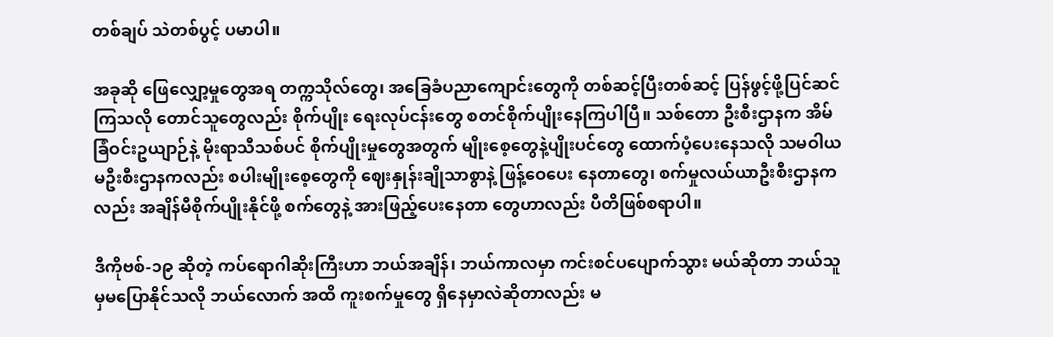တစ်ချပ် သဲတစ်ပွင့် ပမာပါ။

အခုဆို ဖြေလျှော့မှုတွေအရ တက္ကသိုလ်တွေ၊ အခြေခံပညာကျောင်းတွေကို တစ်ဆင့်ပြီးတစ်ဆင့် ပြန်ဖွင့်ဖို့ပြင်ဆင်ကြသလို တောင်သူတွေလည်း စိုက်ပျိုး ရေးလုပ်ငန်းတွေ စတင်စိုက်ပျိုးနေကြပါပြီ။ သစ်တော ဦးစီးဌာနက အိမ်ခြံဝင်းဥယျာဉ်နဲ့ မိုးရာသီသစ်ပင် စိုက်ပျိုးမှုတွေအတွက် မျိုးစေ့တွေနဲ့ပျိုးပင်တွေ ထောက်ပံ့ပေးနေသလို သမဝါယမဦးစီးဌာနကလည်း စပါးမျိုးစေ့တွေကို ဈေးနှုန်းချိုသာစွာနဲ့ ဖြန့်ဝေပေး နေတာတွေ၊ စက်မှုလယ်ယာဦးစီးဌာနကလည်း အချိန်မီစိုက်ပျိုးနိုင်ဖို့ စက်တွေနဲ့ အားဖြည့်ပေးနေတာ တွေဟာလည်း ပီတိဖြစ်စရာပါ။

ဒီကိုဗစ်-၁၉ ဆိုတဲ့ ကပ်ရောဂါဆိုးကြီးဟာ ဘယ်အချိန်၊ ဘယ်ကာလမှာ ကင်းစင်ပပျောက်သွား မယ်ဆိုတာ ဘယ်သူမှမပြောနိုင်သလို ဘယ်လောက် အထိ ကူးစက်မှုတွေ ရှိနေမှာလဲဆိုတာလည်း မ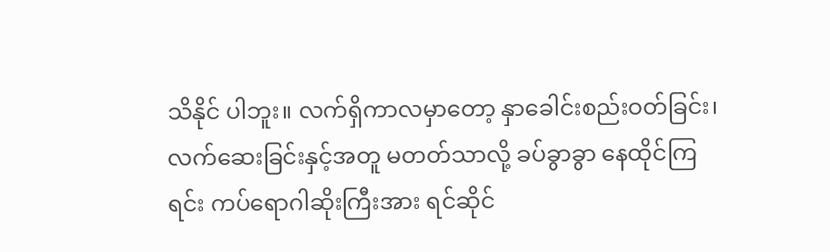သိနိုင် ပါဘူး။ လက်ရှိကာလမှာတော့ နှာခေါင်းစည်းဝတ်ခြင်း၊ လက်ဆေးခြင်းနှင့်အတူ မတတ်သာလို့ ခပ်ခွာခွာ နေထိုင်ကြရင်း ကပ်ရောဂါဆိုးကြီးအား ရင်ဆိုင်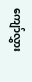ကျော်လွှား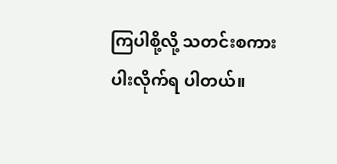ကြပါစို့လို့ သတင်းစကားပါးလိုက်ရ ပါတယ်။